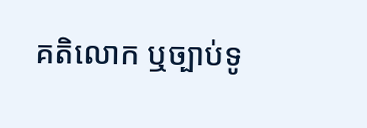គតិលោក ឬច្បាប់ទូ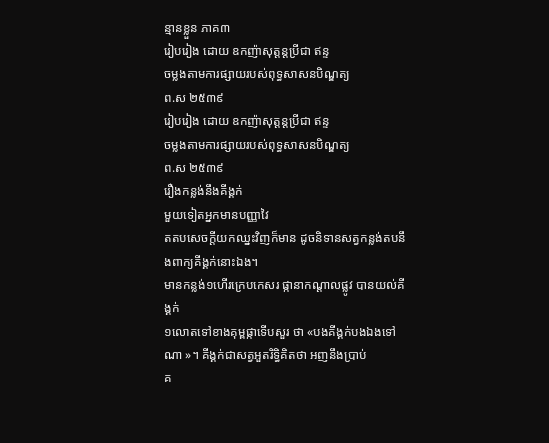ន្មានខ្លួន ភាគ៣
រៀបរៀង ដោយ ឧកញ៉ាសុត្ដន្ដប្រីជា ឥន្ទ
ចម្លងតាមការផ្សាយរបស់ពុទ្ធសាសនបិណ្ឌត្យ
ព.ស ២៥៣៩
រៀបរៀង ដោយ ឧកញ៉ាសុត្ដន្ដប្រីជា ឥន្ទ
ចម្លងតាមការផ្សាយរបស់ពុទ្ធសាសនបិណ្ឌត្យ
ព.ស ២៥៣៩
រឿងកន្លង់នឹងគីង្គក់
មួយទៀតអ្នកមានបញ្ញាវៃ
តតបសេចក្ដីយកឈ្នះវិញក៏មាន ដូចនិទានសត្វកន្លង់តបនឹងពាក្យគីង្គក់នោះឯង។
មានកន្លង់១ហើរក្រេបកេសរ ផ្កានាកណ្ដាលផ្លូវ បានយល់គីង្គក់
១លោតទៅខាងគុម្ពផ្កាទើបសួរ ថា «បងគីង្គក់បងឯងទៅណា »។ គីង្គក់ជាសត្វអួតរិទ្ធិគិតថា អញនឹងប្រាប់
គ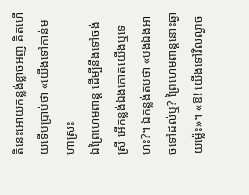តិនេះអោយកន្លង់ខ្លាចអញ គិតហើយទើបបា្រប់ថា «យើងទៅកាន់មហាស្រះ
ឯព្រៃហេមពាន្ដ ដើម្បីនឹងទៅចង់ស្រី អើកន្លង់ឯងកោតយើងឬទេហះ?។ ឯកន្លង់តបថា «បងឯងអាចទៅដល់ឬ? ព្រៃហេមពាន្តនោះឆ្ងាយម៉្លេះ»។ «ឱ! យើងទៅវិលល្ងាច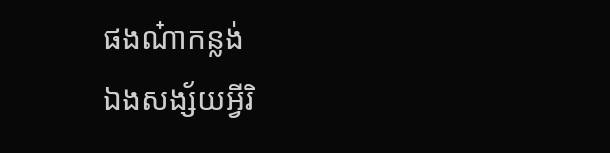ផងណ៎ាកន្លង់
ឯងសង្ស័យអ្វីរិ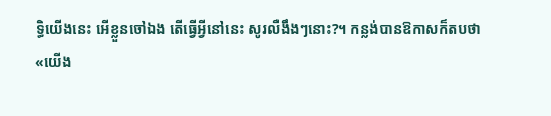ទ្ធិយើងនេះ អើខ្លួនចៅឯង តើធ្វើអ្វីនៅនេះ សូរលឺងឹងៗនោះ?។ កន្លង់បានឱកាសក៏តបថា
«យើង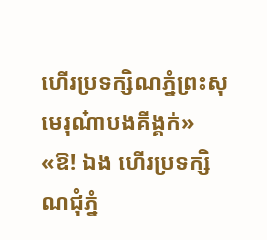ហើរប្រទក្សិណភ្នំព្រះសុមេរុណ៎ាបងគីង្គក់» «ឱ! ឯង ហើរប្រទក្សិណជុំភ្នំ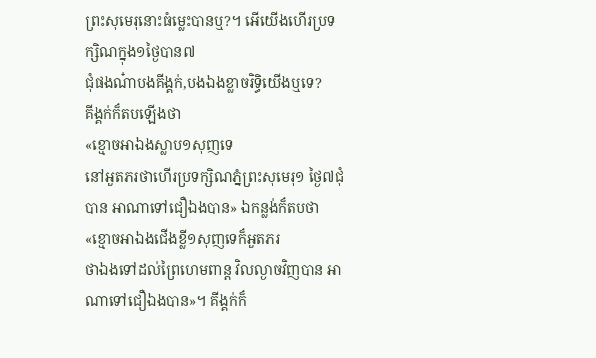ព្រះសុមេរុនោះធំម្លេះបានឬ?។ អើយើងហើរប្រទក្សិណក្នុង១ថ្ងៃបាន៧
ជុំផងណ៎ាបងគីង្គក់,បងឯងខ្លាចរិទ្ធិយើងឬទេ?
គីង្គក់ក៏តបឡើងថា
«ខ្មោចអាឯងស្លាប១សុញទេ
នៅអួតភរថាហើរប្រទក្សិណភ្នំព្រះសុមេរុ១ ថ្ងៃ៧ជុំបាន អាណាទៅជឿឯងបាន» ឯកន្លង់ក៏តបថា
«ខ្មោចអាឯងជើងខ្លី១សុញទេក៏អួតភរ
ថាឯងទៅដល់ព្រៃហេមពាន្ត វិលល្ងាចវិញបាន អាណាទៅជឿឯងបាន»។ គីង្គក់ក៏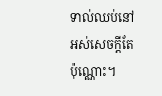ទាល់ឈប់នៅអស់សេចក្ដីតែប៉ុណ្ណោះ។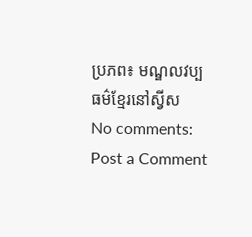ប្រភព៖ មណ្ឌលវប្បធម៌ខ្មែរនៅស្វីស
No comments:
Post a Comment